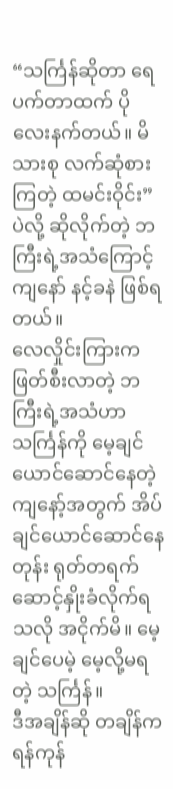“သင်္ကြန်ဆိုတာ ရေပက်တာထက် ပိုလေးနက်တယ်။ မိသားစု လက်ဆုံစားကြတဲ့ ထမင်းဝိုင်း” ပဲလို့ ဆိုလိုက်တဲ့ ဘကြီးရဲ့အသံကြောင့် ကျနော် နင့်ခနဲ ဖြစ်ရတယ်။
လေလှိုင်းကြားက ဖြတ်စီးလာတဲ့ ဘကြီးရဲ့အသံဟာ သင်္ကြန်ကို မေ့ချင်ယောင်ဆောင်နေတဲ့ ကျနော့်အတွက် အိပ်ချင်ယောင်ဆောင်နေတုန်း ရုတ်တရက် ဆောင့်နှိုးခံလိုက်ရသလို အငိုက်မိ။ မေ့ချင်ပေမဲ့ မေ့လို့မရတဲ့ သင်္ကြန်။
ဒီအချိန်ဆို တချိန်က ရန်ကုန်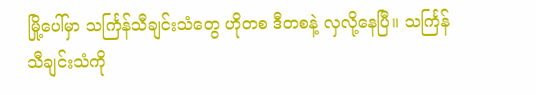မြို့ပေါ်မှာ သင်္ကြန်သီချင်းသံတွေ ဟိုတစ ဒီတစနဲ့ လှလို့နေပြီ။ သင်္ကြန်သီချင်းသံကို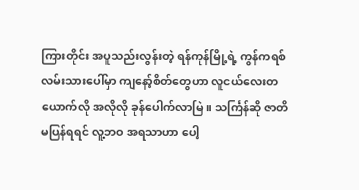ကြားတိုင်း အပူသည်းလွန်းတဲ့ ရန်ကုန်မြို့ရဲ့ ကွန်ကရစ်လမ်းသားပေါ်မှာ ကျနော့်စိတ်တွေဟာ လူငယ်လေးတယောက်လို အလိုလို ခုန်ပေါက်လာမြဲ။ သင်္ကြန်ဆို ဇာတိမပြန်ရရင် လူ့ဘဝ အရသာဟာ ပေါ့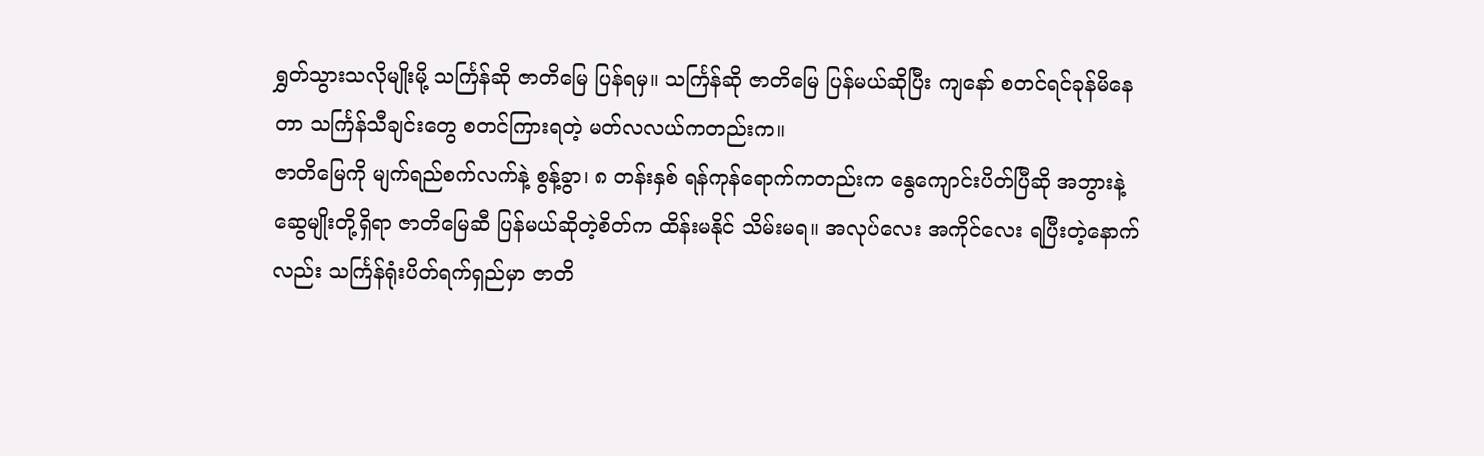ရွှတ်သွားသလိုမျိုးမို့ သင်္ကြန်ဆို ဇာတိမြေ ပြန်ရမှ။ သင်္ကြန်ဆို ဇာတိမြေ ပြန်မယ်ဆိုပြီး ကျနော် စတင်ရင်ခုန်မိနေတာ သင်္ကြန်သီချင်းတွေ စတင်ကြားရတဲ့ မတ်လလယ်ကတည်းက။
ဇာတိမြေကို မျက်ရည်စက်လက်နဲ့ စွန့်ခွာ၊ ၈ တန်းနှစ် ရန်ကုန်ရောက်ကတည်းက နွေကျောင်းပိတ်ပြီဆို အဘွားနဲ့ ဆွေမျိုးတို့ရှိရာ ဇာတိမြေဆီ ပြန်မယ်ဆိုတဲ့စိတ်က ထိန်းမနိုင် သိမ်းမရ။ အလုပ်လေး အကိုင်လေး ရပြီးတဲ့နောက်လည်း သင်္ကြန်ရုံးပိတ်ရက်ရှည်မှာ ဇာတိ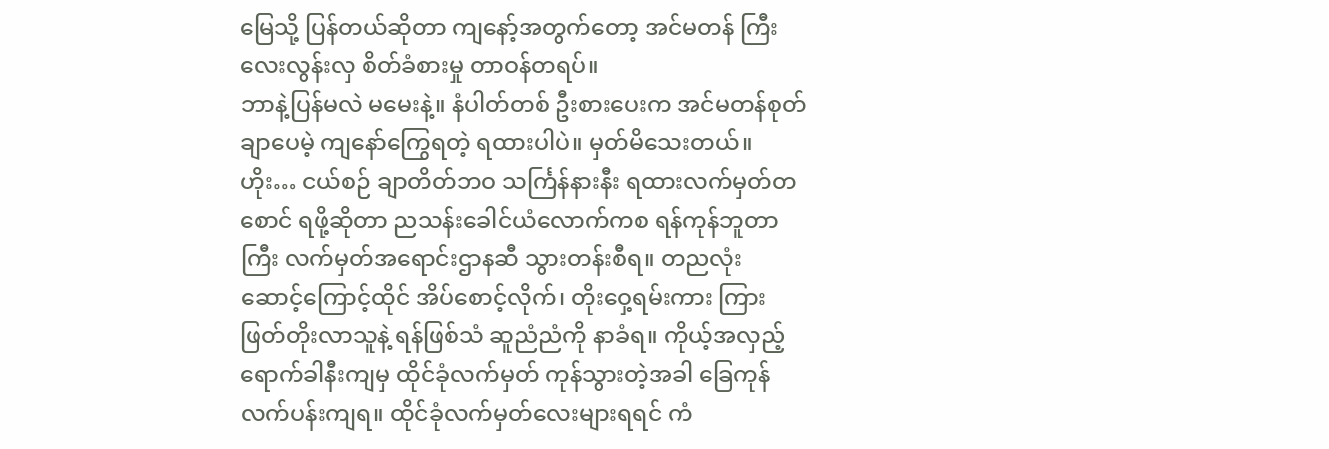မြေသို့ ပြန်တယ်ဆိုတာ ကျနော့်အတွက်တော့ အင်မတန် ကြီးလေးလွန်းလှ စိတ်ခံစားမှု တာဝန်တရပ်။
ဘာနဲ့ပြန်မလဲ မမေးနဲ့။ နံပါတ်တစ် ဦးစားပေးက အင်မတန်စုတ်ချာပေမဲ့ ကျနော်ကြွေရတဲ့ ရထားပါပဲ။ မှတ်မိသေးတယ်။ ဟိုး… ငယ်စဉ် ချာတိတ်ဘဝ သင်္ကြန်နားနီး ရထားလက်မှတ်တစောင် ရဖို့ဆိုတာ ညသန်းခေါင်ယံလောက်ကစ ရန်ကုန်ဘူတာကြီး လက်မှတ်အရောင်းဌာနဆီ သွားတန်းစီရ။ တညလုံး ဆောင့်ကြောင့်ထိုင် အိပ်စောင့်လိုက်၊ တိုးဝှေ့ရမ်းကား ကြားဖြတ်တိုးလာသူနဲ့ ရန်ဖြစ်သံ ဆူညံညံကို နာခံရ။ ကိုယ့်အလှည့် ရောက်ခါနီးကျမှ ထိုင်ခုံလက်မှတ် ကုန်သွားတဲ့အခါ ခြေကုန်လက်ပန်းကျရ။ ထိုင်ခုံလက်မှတ်လေးများရရင် ကံ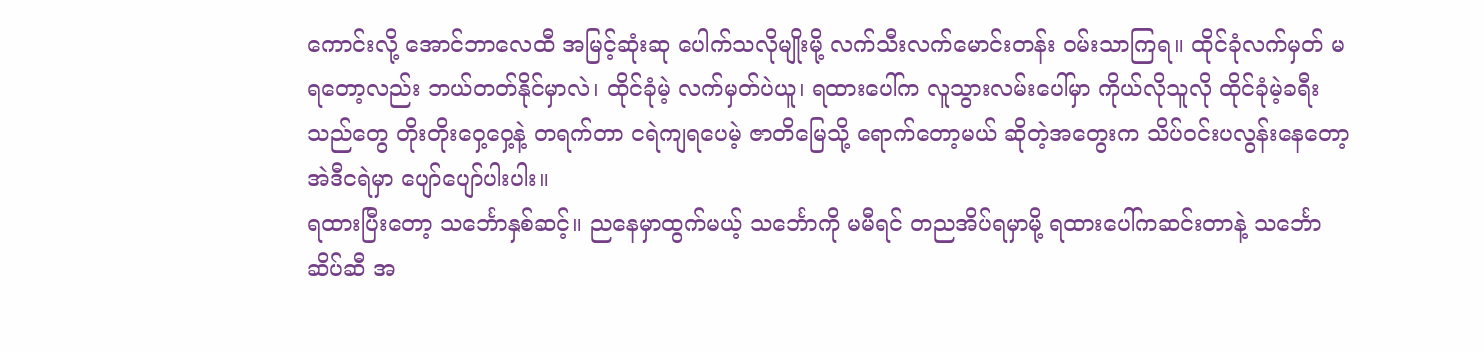ကောင်းလို့ အောင်ဘာလေထီ အမြင့်ဆုံးဆု ပေါက်သလိုမျိုးမို့ လက်သီးလက်မောင်းတန်း ဝမ်းသာကြရ။ ထိုင်ခုံလက်မှတ် မရတော့လည်း ဘယ်တတ်နိုင်မှာလဲ၊ ထိုင်ခုံမဲ့ လက်မှတ်ပဲယူ၊ ရထားပေါ်က လူသွားလမ်းပေါ်မှာ ကိုယ်လိုသူလို ထိုင်ခုံမဲ့ခရီးသည်တွေ တိုးတိုးဝှေ့ဝှေ့နဲ့ တရက်တာ ငရဲကျရပေမဲ့ ဇာတိမြေသို့ ရောက်တော့မယ် ဆိုတဲ့အတွေးက သိပ်ဝင်းပလွန်းနေတော့ အဲဒီငရဲမှာ ပျော်ပျော်ပါးပါး။
ရထားပြီးတော့ သင်္ဘောနှစ်ဆင့်။ ညနေမှာထွက်မယ့် သင်္ဘောကို မမီရင် တညအိပ်ရမှာမို့ ရထားပေါ်ကဆင်းတာနဲ့ သင်္ဘောဆိပ်ဆီ အ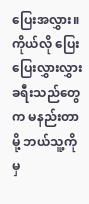ပြေးအလွှား။ ကိုယ်လို ပြေးပြေးလွှားလွှား ခရီးသည်တွေက မနည်းတာမို့ ဘယ်သူ့ကိုမှ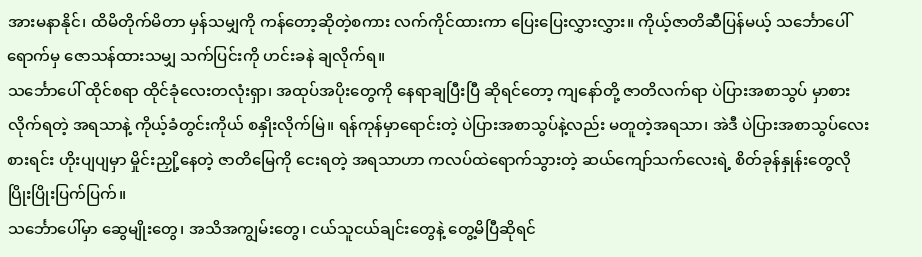အားမနာနိုင်၊ ထိမိတိုက်မိတာ မှန်သမျှကို ကန်တော့ဆိုတဲ့စကား လက်ကိုင်ထားကာ ပြေးပြေးလွှားလွှား။ ကိုယ့်ဇာတိဆီပြန်မယ့် သင်္ဘောပေါ်ရောက်မှ ဇောသန်ထားသမျှ သက်ပြင်းကို ဟင်းခနဲ ချလိုက်ရ။
သင်္ဘောပေါ် ထိုင်စရာ ထိုင်ခုံလေးတလုံးရှာ၊ အထုပ်အပိုးတွေကို နေရာချပြီးပြီ ဆိုရင်တော့ ကျနော်တို့ ဇာတိလက်ရာ ပဲပြားအစာသွပ် မှာစားလိုက်ရတဲ့ အရသာနဲ့ ကိုယ့်ခံတွင်းကိုယ် စနှိုးလိုက်မြဲ။ ရန်ကုန်မှာရောင်းတဲ့ ပဲပြားအစာသွပ်နဲ့လည်း မတူတဲ့အရသာ၊ အဲဒီ ပဲပြားအစာသွပ်လေး စားရင်း ဟိုးပျပျမှာ မှိုင်းညှို့နေတဲ့ ဇာတိမြေကို ငေးရတဲ့ အရသာဟာ ကလပ်ထဲရောက်သွားတဲ့ ဆယ်ကျော်သက်လေးရဲ့ စိတ်ခုန်နှုန်းတွေလို ပြိုးပြိုးပြက်ပြက်။
သင်္ဘောပေါ်မှာ ဆွေမျိုးတွေ၊ အသိအကျွမ်းတွေ၊ ငယ်သူငယ်ချင်းတွေနဲ့ တွေ့မိပြီဆိုရင်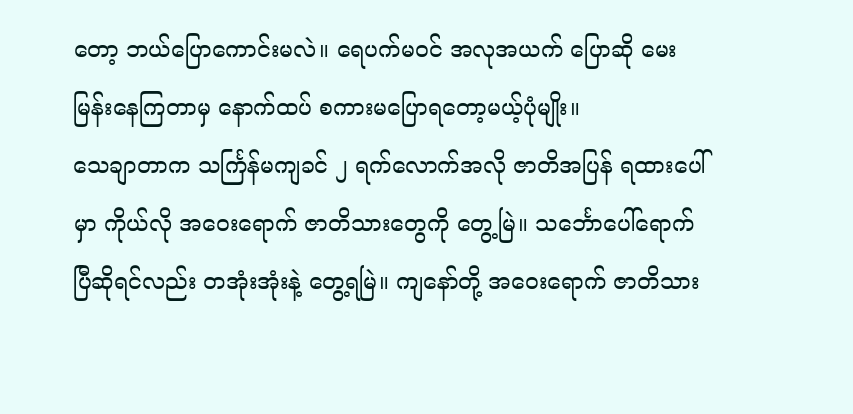တော့ ဘယ်ပြောကောင်းမလဲ။ ရေပက်မဝင် အလုအယက် ပြောဆို မေးမြန်းနေကြတာမှ နောက်ထပ် စကားမပြောရတော့မယ့်ပုံမျိုး။
သေချာတာက သင်္ကြန်မကျခင် ၂ ရက်လောက်အလို ဇာတိအပြန် ရထားပေါ်မှာ ကိုယ်လို အဝေးရောက် ဇာတိသားတွေကို တွေ့မြဲ။ သင်္ဘောပေါ်ရောက်ပြီဆိုရင်လည်း တအုံးအုံးနဲ့ တွေ့ရမြဲ။ ကျနော်တို့ အဝေးရောက် ဇာတိသား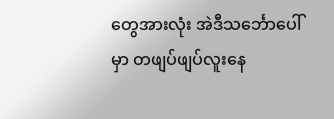တွေအားလုံး အဲဒီသင်္ဘောပေါ်မှာ တဖျပ်ဖျပ်လူးနေ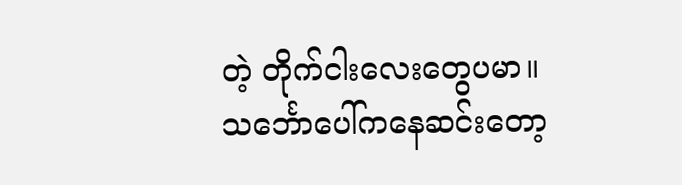တဲ့ တိုက်ငါးလေးတွေပမာ။
သင်္ဘောပေါ်ကနေဆင်းတော့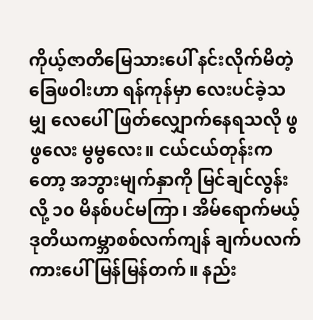ကိုယ့်ဇာတိမြေသားပေါ် နင်းလိုက်မိတဲ့ ခြေဖဝါးဟာ ရန်ကုန်မှာ လေးပင်ခဲ့သမျှ လေပေါ်ဖြတ်လျှောက်နေရသလို ဖွဖွလေး မွမွလေး။ ငယ်ငယ်တုန်းကတော့ အဘွားမျက်နှာကို မြင်ချင်လွန်းလို့ ၁၀ မိနစ်ပင်မကြာ၊ အိမ်ရောက်မယ့် ဒုတိယကမ္ဘာစစ်လက်ကျန် ချက်ပလက်ကားပေါ် မြန်မြန်တက်။ နည်း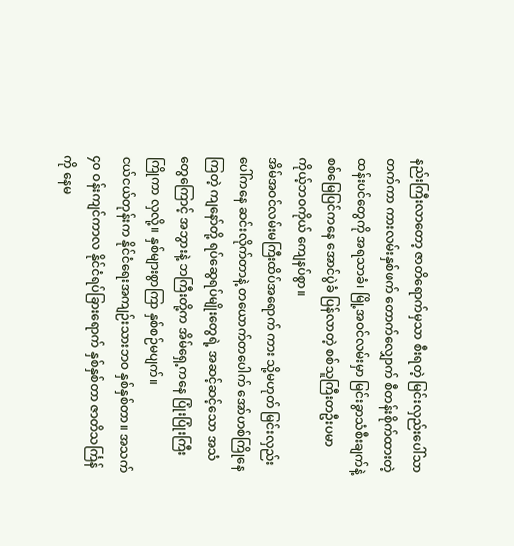နည်းကြီးလာတော့ ဇာတိရောက်မှသာ စီးရတဲ့ မြင်းလှည်းပေါ်သာ တက်ကာ ကားလမ်းနှစ်ဖက် တောက်လျှောက် စီတန်းစိုက်ထားတဲ့ ထန်းပင်တွေကို အရသာခံ၊ မြို့အဝင်လမ်းမှာ မြင်းခွာသံစီးချက်နဲ့ စစ်မြေပြင်ကနေ အောင်ပွဲခံ ပြန်လာတဲ့ စစ်သူကြီးတဦးပမာ ကိုယ့်ဘဝကိုယ် ကျေနပ်စွာ။
အိမ်အဝင်လမ်းမကြီးထိပ်အရောက် ကား သို့မဟုတ် မြင်းလှည်းပေါ်ကနေ ဆင်းလိုက်တာနဲ့ တယောက်တပေါက် အော်ဟစ်ကြိုနေကြတဲ့ ကျနော်တို့ ရပ်ဆွေရပ်မျိုးတွေရဲ့ အဆင့်ဆင့်သော အသံတွေကြောင့် အဘွားနဲ့ ဘကြီးတို့က အိမ်ရှေ့ကနေ ပြုံးပြုံးကြီး ကြိုကာ လှလို့။ နှစ်များစွာကြာ နှစ်စဉ်မပျက်။
ငယ်ငယ်တုန်းက နိုင်ငံရေးအကျဉ်းသားဘဝ နှစ်နှစ်တာ။ အသက် ၄၀ ဝန်းကျင်ကာလ နိုင်ငံရပ်ခြားရောက် နှစ်နှစ်တာ ဇာတိသင်္ကြန်ကို နေမ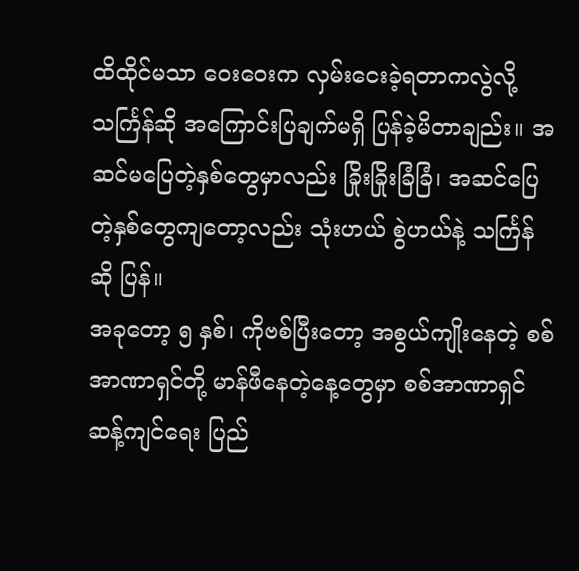ထိထိုင်မသာ ဝေးဝေးက လှမ်းငေးခဲ့ရတာကလွဲလို့ သင်္ကြန်ဆို အကြောင်းပြချက်မရှိ ပြန်ခဲ့မိတာချည်း။ အဆင်မပြေတဲ့နှစ်တွေမှာလည်း ခြိုးခြိုးခြံခြံ၊ အဆင်ပြေတဲ့နှစ်တွေကျတော့လည်း သုံးဟယ် စွဲဟယ်နဲ့ သင်္ကြန်ဆို ပြန်။
အခုတော့ ၅ နှစ်၊ ကိုဗစ်ပြီးတော့ အစွယ်ကျိုးနေတဲ့ စစ်အာဏာရှင်တို့ မာန်ဖီနေတဲ့နေ့တွေမှာ စစ်အာဏာရှင်ဆန့်ကျင်ရေး ပြည်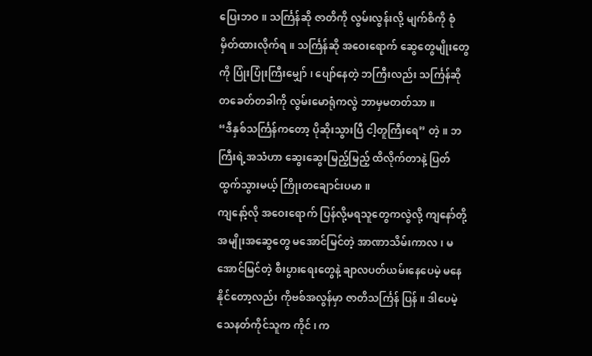ပြေးဘဝ။ သင်္ကြန်ဆို ဇာတိကို လွမ်းလွန်းလို့ မျက်စိကို စုံမှိတ်ထားလိုက်ရ။ သင်္ကြန်ဆို အဝေးရောက် ဆွေတွေမျိုးတွေကို ပြုံးပြုံးကြီးမျှော်၊ ပျော်နေတဲ့ ဘကြီးလည်း သင်္ကြန်ဆို တခေတ်တခါကို လွမ်းမောရုံကလွဲ ဘာမှမတတ်သာ။
“ဒီနှစ်သင်္ကြန်ကတော့ ပိုဆိုးသွားပြီ ငါ့တူကြီးရေ” တဲ့။ ဘကြီးရဲ့အသံဟာ ဆွေးဆွေးမြည့်မြည့် ထိလိုက်တာနဲ့ ပြတ်ထွက်သွားမယ့် ကြိုးတချောင်းပမာ။
ကျနော့်လို အဝေးရောက် ပြန်လို့မရသူတွေကလွဲလို့ ကျနော်တို့ အမျိုးအဆွေတွေ မအောင်မြင်တဲ့ အာဏာသိမ်းကာလ၊ မအောင်မြင်တဲ့ စီးပွားရေးတွေနဲ့ ချာလပတ်ယမ်းနေပေမဲ့ မနေနိုင်တော့လည်း ကိုဗစ်အလွန်မှာ ဇာတိသင်္ကြန် ပြန်။ ဒါပေမဲ့ သေနတ်ကိုင်သူက ကိုင်၊ က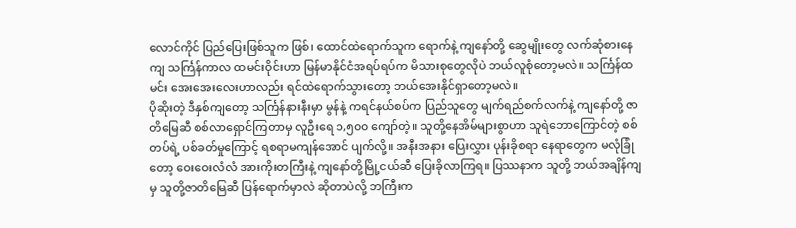လောင်ကိုင် ပြည်ပြေးဖြစ်သူက ဖြစ်၊ ထောင်ထဲရောက်သူက ရောက်နဲ့ ကျနော်တို့ ဆွေမျိုးတွေ လက်ဆုံစားနေကျ သင်္ကြန်ကာလ ထမင်းဝိုင်းဟာ မြန်မာနိုင်ငံအရပ်ရပ်က မိသားစုတွေလိုပဲ ဘယ်လူစုံတော့မလဲ။ သင်္ကြန်ထမင်း အေးအေးလေးဟာလည်း ရင်ထဲရောက်သွားတော့ ဘယ်အေးနိုင်ရှာတော့မလဲ။
ပိုဆိုးတဲ့ ဒီနှစ်ကျတော့ သင်္ကြန်နားနီးမှာ မွန်နဲ့ ကရင်နယ်စပ်က ပြည်သူတွေ မျက်ရည်စက်လက်နဲ့ ကျနော်တို့ ဇာတိမြေဆီ စစ်လာရှောင်ကြတာမှ လူဦးရေ ၁,၅၀၀ ကျော်တဲ့။ သူတို့နေအိမ်များစွာဟာ သူရဲဘောကြောင်တဲ့ စစ်တပ်ရဲ့ ပစ်ခတ်မှုကြောင့် ရစရာမကျန်အောင် ပျက်လို့။ အနီးအနား ပြေးလွှား ပုန်းခိုစရာ နေရာတွေက မလုံခြုံတော့ ဝေးဝေးလံလံ အားကိုးတကြီးနဲ့ ကျနော်တို့မြို့ငယ်ဆီ ပြေးခိုလာကြရ။ ပြဿနာက သူတို့ ဘယ်အချိန်ကျမှ သူတို့ဇာတိမြေဆီ ပြန်ရောက်မှာလဲ ဆိုတာပဲလို့ ဘကြီးက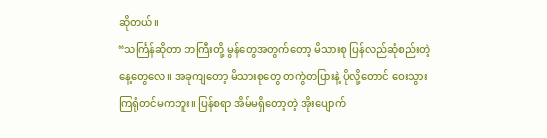ဆိုတယ်။
“သင်္ကြန်ဆိုတာ ဘကြီးတို့ မွန်တွေအတွက်တော့ မိသားစု ပြန်လည်ဆုံစည်းတဲ့ နေ့တွေလေ။ အခုကျတော့ မိသားစုတွေ တကွဲတပြားနဲ့ ပိုလို့တောင် ဝေးသွားကြရုံတင်မကဘူး။ ပြန်စရာ အိမ်မရှိတော့တဲ့ အိုးပျောက်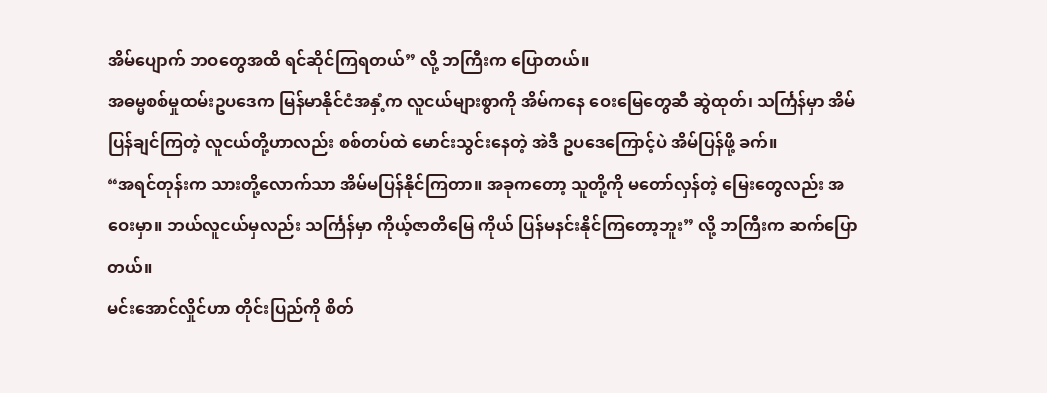အိမ်ပျောက် ဘဝတွေအထိ ရင်ဆိုင်ကြရတယ်” လို့ ဘကြီးက ပြောတယ်။
အဓမ္မစစ်မှုထမ်းဥပဒေက မြန်မာနိုင်ငံအနှံ့က လူငယ်များစွာကို အိမ်ကနေ ဝေးမြေတွေဆီ ဆွဲထုတ်၊ သင်္ကြန်မှာ အိမ်ပြန်ချင်ကြတဲ့ လူငယ်တို့ဟာလည်း စစ်တပ်ထဲ မောင်းသွင်းနေတဲ့ အဲဒီ ဥပဒေကြောင့်ပဲ အိမ်ပြန်ဖို့ ခက်။
“အရင်တုန်းက သားတို့လောက်သာ အိမ်မပြန်နိုင်ကြတာ။ အခုကတော့ သူတို့ကို မတော်လှန်တဲ့ မြေးတွေလည်း အဝေးမှာ။ ဘယ်လူငယ်မှလည်း သင်္ကြန်မှာ ကိုယ့်ဇာတိမြေ ကိုယ် ပြန်မနင်းနိုင်ကြတော့ဘူး” လို့ ဘကြီးက ဆက်ပြောတယ်။
မင်းအောင်လှိုင်ဟာ တိုင်းပြည်ကို စိတ်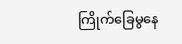ကြိုက်ခြေမွနေ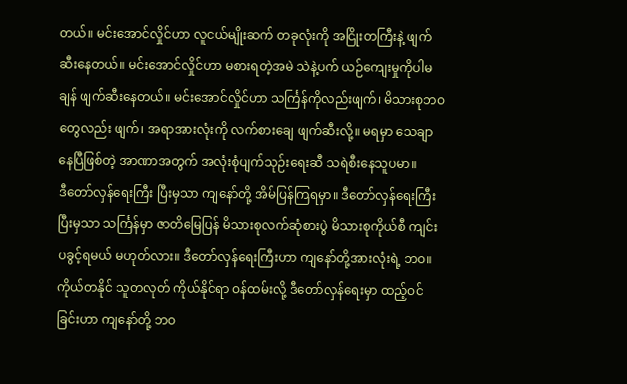တယ်။ မင်းအောင်လှိုင်ဟာ လူငယ်မျိုးဆက် တခုလုံးကို အငြိုးတကြီးနဲ့ ဖျက်ဆီးနေတယ်။ မင်းအောင်လှိုင်ဟာ မစားရတဲ့အမဲ သဲနဲ့ပက် ယဉ်ကျေးမှုကိုပါမချန် ဖျက်ဆီးနေတယ်။ မင်းအောင်လှိုင်ဟာ သင်္ကြန်ကိုလည်းဖျက်၊ မိသားစုဘဝတွေလည်း ဖျက်၊ အရာအားလုံးကို လက်စားချေ ဖျက်ဆီးလို့။ မရမှာ သေချာနေပြီဖြစ်တဲ့ အာဏာအတွက် အလုံးစုံပျက်သုဉ်းရေးဆီ သရဲစီးနေသူပမာ။
ဒီတော်လှန်ရေးကြီး ပြီးမှသာ ကျနော်တို့ အိမ်ပြန်ကြရမှာ။ ဒီတော်လှန်ရေးကြီး ပြီးမှသာ သင်္ကြန်မှာ ဇာတိမြေပြန် မိသားစုလက်ဆုံစားပွဲ မိသားစုကိုယ်စီ ကျင်းပခွင့်ရမယ် မဟုတ်လား။ ဒီတော်လှန်ရေးကြီးဟာ ကျနော်တို့အားလုံးရဲ့ ဘဝ။ ကိုယ်တနိုင် သူတလုတ် ကိုယ်နိုင်ရာ ဝန်ထမ်းလို့ ဒီတော်လှန်ရေးမှာ ထည့်ဝင်ခြင်းဟာ ကျနော်တို့ ဘဝ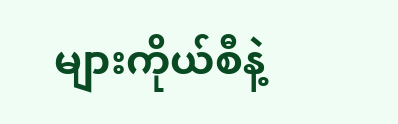များကိုယ်စီနဲ့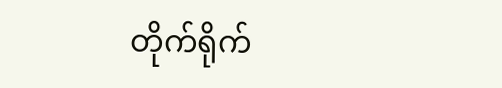တိုက်ရိုက်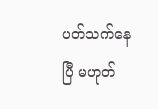ပတ်သက်နေပြီ မဟုတ်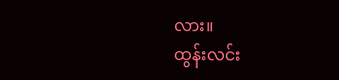လား။
ထွန်းလင်း